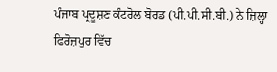ਪੰਜਾਬ ਪ੍ਰਦੂਸ਼ਣ ਕੰਟਰੋਲ ਬੋਰਡ (ਪੀ.ਪੀ.ਸੀ.ਬੀ.) ਨੇ ਜ਼ਿਲ੍ਹਾ ਫਿਰੋਜ਼ਪੁਰ ਵਿੱਚ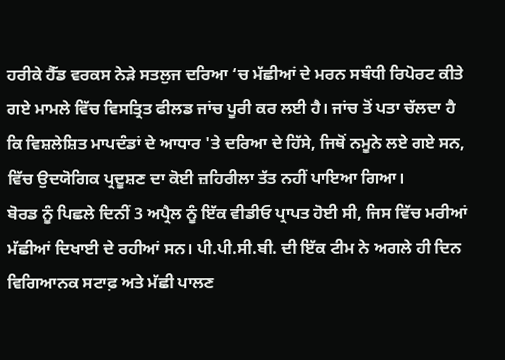ਹਰੀਕੇ ਹੈੱਡ ਵਰਕਸ ਨੇੜੇ ਸਤਲੁਜ ਦਰਿਆ ‘ਚ ਮੱਛੀਆਂ ਦੇ ਮਰਨ ਸਬੰਧੀ ਰਿਪੋਰਟ ਕੀਤੇ ਗਏ ਮਾਮਲੇ ਵਿੱਚ ਵਿਸਤ੍ਰਿਤ ਫੀਲਡ ਜਾਂਚ ਪੂਰੀ ਕਰ ਲਈ ਹੈ। ਜਾਂਚ ਤੋਂ ਪਤਾ ਚੱਲਦਾ ਹੈ ਕਿ ਵਿਸ਼ਲੇਸ਼ਿਤ ਮਾਪਦੰਡਾਂ ਦੇ ਆਧਾਰ 'ਤੇ ਦਰਿਆ ਦੇ ਹਿੱਸੇ, ਜਿਥੋਂ ਨਮੂਨੇ ਲਏ ਗਏ ਸਨ, ਵਿੱਚ ਉਦਯੋਗਿਕ ਪ੍ਰਦੂਸ਼ਣ ਦਾ ਕੋਈ ਜ਼ਹਿਰੀਲਾ ਤੱਤ ਨਹੀਂ ਪਾਇਆ ਗਿਆ।
ਬੋਰਡ ਨੂੰ ਪਿਛਲੇ ਦਿਨੀਂ 3 ਅਪ੍ਰੈਲ ਨੂੰ ਇੱਕ ਵੀਡੀਓ ਪ੍ਰਾਪਤ ਹੋਈ ਸੀ, ਜਿਸ ਵਿੱਚ ਮਰੀਆਂ ਮੱਛੀਆਂ ਦਿਖਾਈ ਦੇ ਰਹੀਆਂ ਸਨ। ਪੀ.ਪੀ.ਸੀ.ਬੀ. ਦੀ ਇੱਕ ਟੀਮ ਨੇ ਅਗਲੇ ਹੀ ਦਿਨ ਵਿਗਿਆਨਕ ਸਟਾਫ਼ ਅਤੇ ਮੱਛੀ ਪਾਲਣ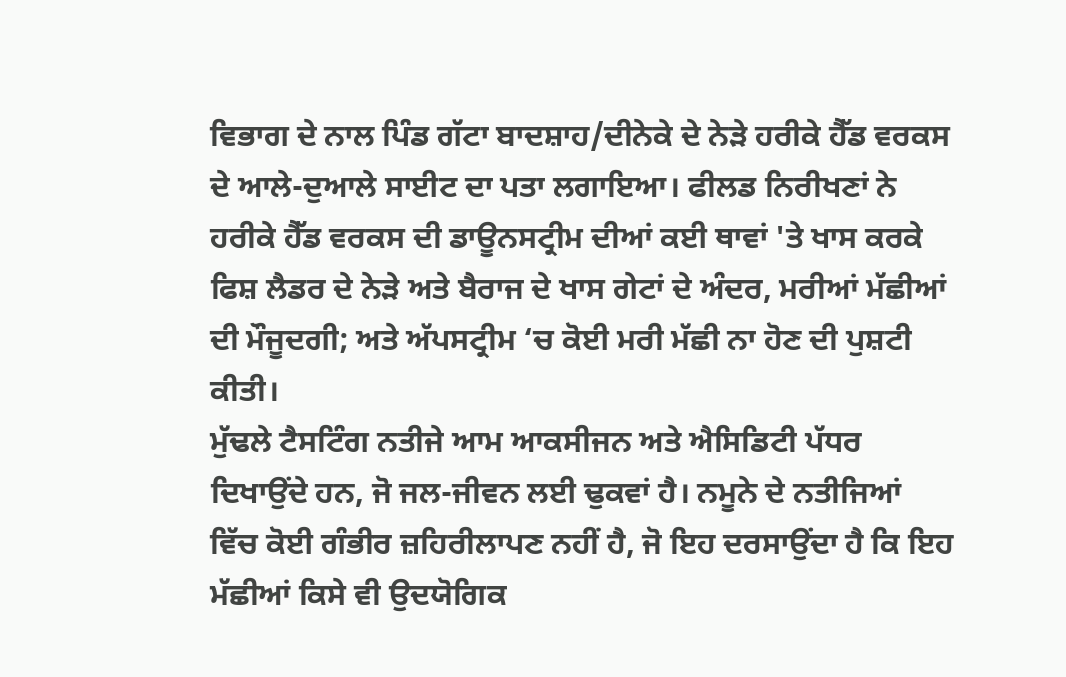ਵਿਭਾਗ ਦੇ ਨਾਲ ਪਿੰਡ ਗੱਟਾ ਬਾਦਸ਼ਾਹ/ਦੀਨੇਕੇ ਦੇ ਨੇੜੇ ਹਰੀਕੇ ਹੈੱਡ ਵਰਕਸ ਦੇ ਆਲੇ-ਦੁਆਲੇ ਸਾਈਟ ਦਾ ਪਤਾ ਲਗਾਇਆ। ਫੀਲਡ ਨਿਰੀਖਣਾਂ ਨੇ ਹਰੀਕੇ ਹੈੱਡ ਵਰਕਸ ਦੀ ਡਾਊਨਸਟ੍ਰੀਮ ਦੀਆਂ ਕਈ ਥਾਵਾਂ 'ਤੇ ਖਾਸ ਕਰਕੇ ਫਿਸ਼ ਲੈਡਰ ਦੇ ਨੇੜੇ ਅਤੇ ਬੈਰਾਜ ਦੇ ਖਾਸ ਗੇਟਾਂ ਦੇ ਅੰਦਰ, ਮਰੀਆਂ ਮੱਛੀਆਂ ਦੀ ਮੌਜੂਦਗੀ; ਅਤੇ ਅੱਪਸਟ੍ਰੀਮ ‘ਚ ਕੋਈ ਮਰੀ ਮੱਛੀ ਨਾ ਹੋਣ ਦੀ ਪੁਸ਼ਟੀ ਕੀਤੀ।
ਮੁੱਢਲੇ ਟੈਸਟਿੰਗ ਨਤੀਜੇ ਆਮ ਆਕਸੀਜਨ ਅਤੇ ਐਸਿਡਿਟੀ ਪੱਧਰ ਦਿਖਾਉਂਦੇ ਹਨ, ਜੋ ਜਲ-ਜੀਵਨ ਲਈ ਢੁਕਵਾਂ ਹੈ। ਨਮੂਨੇ ਦੇ ਨਤੀਜਿਆਂ ਵਿੱਚ ਕੋਈ ਗੰਭੀਰ ਜ਼ਹਿਰੀਲਾਪਣ ਨਹੀਂ ਹੈ, ਜੋ ਇਹ ਦਰਸਾਉਂਦਾ ਹੈ ਕਿ ਇਹ ਮੱਛੀਆਂ ਕਿਸੇ ਵੀ ਉਦਯੋਗਿਕ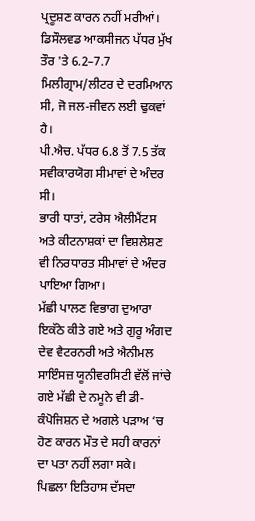ਪ੍ਰਦੂਸ਼ਣ ਕਾਰਨ ਨਹੀਂ ਮਰੀਆਂ।
ਡਿਸੌਲਵਡ ਆਕਸੀਜਨ ਪੱਧਰ ਮੁੱਖ ਤੌਰ 'ਤੇ 6.2–7.7 ਮਿਲੀਗ੍ਰਾਮ/ਲੀਟਰ ਦੇ ਦਰਮਿਆਨ ਸੀ, ਜੋ ਜਲ-ਜੀਵਨ ਲਈ ਢੁਕਵਾਂ ਹੈ।
ਪੀ.ਐਚ. ਪੱਧਰ 6.8 ਤੋਂ 7.5 ਤੱਕ ਸਵੀਕਾਰਯੋਗ ਸੀਮਾਵਾਂ ਦੇ ਅੰਦਰ ਸੀ।
ਭਾਰੀ ਧਾਤਾਂ, ਟਰੇਸ ਐਲੀਮੈਂਟਸ ਅਤੇ ਕੀਟਨਾਸ਼ਕਾਂ ਦਾ ਵਿਸ਼ਲੇਸ਼ਣ ਵੀ ਨਿਰਧਾਰਤ ਸੀਮਾਵਾਂ ਦੇ ਅੰਦਰ ਪਾਇਆ ਗਿਆ।
ਮੱਛੀ ਪਾਲਣ ਵਿਭਾਗ ਦੁਆਰਾ ਇਕੱਠੇ ਕੀਤੇ ਗਏ ਅਤੇ ਗੁਰੂ ਅੰਗਦ ਦੇਵ ਵੈਟਰਨਰੀ ਅਤੇ ਐਨੀਮਲ ਸਾਇੰਸਜ਼ ਯੂਨੀਵਰਸਿਟੀ ਵੱਲੋਂ ਜਾਂਚੇ ਗਏ ਮੱਛੀ ਦੇ ਨਮੂਨੇ ਵੀ ਡੀ-ਕੰਪੋਜਿਸ਼ਨ ਦੇ ਅਗਲੇ ਪੜਾਅ ‘ਚ ਹੋਣ ਕਾਰਨ ਮੌਤ ਦੇ ਸਹੀ ਕਾਰਨਾਂ ਦਾ ਪਤਾ ਨਹੀਂ ਲਗਾ ਸਕੇ।
ਪਿਛਲਾ ਇਤਿਹਾਸ ਦੱਸਦਾ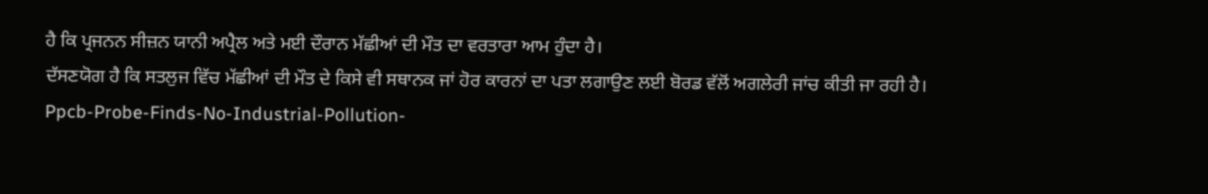ਹੈ ਕਿ ਪ੍ਰਜਨਨ ਸੀਜ਼ਨ ਯਾਨੀ ਅਪ੍ਰੈਲ ਅਤੇ ਮਈ ਦੌਰਾਨ ਮੱਛੀਆਂ ਦੀ ਮੌਤ ਦਾ ਵਰਤਾਰਾ ਆਮ ਹੁੰਦਾ ਹੈ।
ਦੱਸਣਯੋਗ ਹੈ ਕਿ ਸਤਲੁਜ ਵਿੱਚ ਮੱਛੀਆਂ ਦੀ ਮੌਤ ਦੇ ਕਿਸੇ ਵੀ ਸਥਾਨਕ ਜਾਂ ਹੋਰ ਕਾਰਨਾਂ ਦਾ ਪਤਾ ਲਗਾਉਣ ਲਈ ਬੋਰਡ ਵੱਲੋਂ ਅਗਲੇਰੀ ਜਾਂਚ ਕੀਤੀ ਜਾ ਰਹੀ ਹੈ।
Ppcb-Probe-Finds-No-Industrial-Pollution-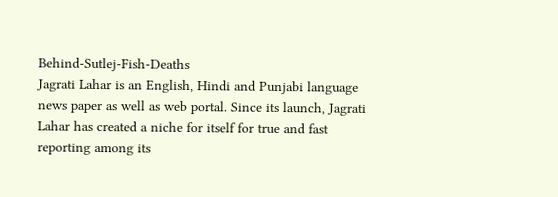Behind-Sutlej-Fish-Deaths
Jagrati Lahar is an English, Hindi and Punjabi language news paper as well as web portal. Since its launch, Jagrati Lahar has created a niche for itself for true and fast reporting among its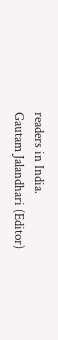readers in India.
Gautam Jalandhari (Editor)